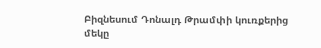Բիզնեսում Դոնալդ Թրամփի կուռքերից մեկը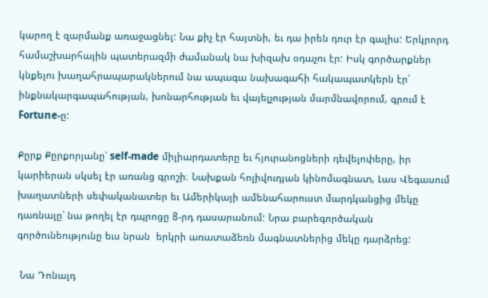կարող է զարմանք առաջացնել: Նա քիչ էր հայտնի, եւ դա իրեն դուր էր գալիս: Երկրորդ համաշխարհային պատերազմի ժամանակ նա խիզախ օդաչու էր: Իսկ գործարքներ կնքելու խաղահրապարակներում նա ապագա նախագահի հակապատկերն էր՝ ինքնակարգապահության, խոնարհության եւ վայելչության մարմնավորում, գրում է Fortune-ը:

Քըրք Քըրքորյանը՝ self-made միլիարդատերը եւ հյուրանոցների դեվելոփերը, իր կարիերան սկսել էր առանց գրոշի։ Նախքան հոլիվուդյան կինոմագնատ, Լաս Վեգասում խաղատների սեփականատեր եւ Ամերիկայի ամենահարուստ մարդկանցից մեկը դառնալը՝ նա թողել էր դպրոցը 8-րդ դասարանում: Նրա բարեգործական գործունեությունը եւս նրան  երկրի առատաձեռն մագնատներից մեկը դարձրեց:

 Նա Դոնալդ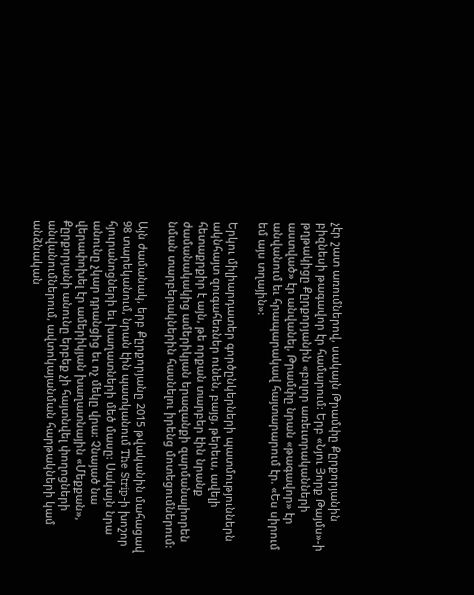չէր շատ առումներով, սակայն Թրամփը Քըրքորյանին բիզնեսի թագավոր էր համարում: Երբ «Նյու Յորք Թայմս»-ի թղթակիցը Քըրքորյանին «բոլոր առեւտրականների աստված» էր անվանել, Թրամփը նրան «թագավոր» էր անվանում եւ հրապարակավ հայտարարում էր. «Ես սիրում եմ այս տղային»:

Երկու միլիարդատեր գործընկերների պատմություններն ակնհայտ զուգահեռներ ունեն, բայց, թերեւս, ավելի հետաքրքիր է այն, թե որքան տարբեր էին նրանք ժամանակակից ամերիկյան երազանքի զարմանալիորեն նման տարբերակներին հասնելու իրենց մոտեցումներում:

Այն ժամանակ, երբ Քըրքորյանը 2015 թվականին մահացավ 98 տարեկանում, նրան էին պատկանում The Strip-ի խոշոր հյուրանոցների եւ խաղատների մեծ մասը: Սակայն նրա անունը չկար դրանցից եւ ոչ մեկը վրա: Չնայած նա վերափոխել էր ամերիկյան խաղատնային «Մեքքան», Քըրքորյանի անունը երբեք չի հայտնվել փողոցների անվանումներում, ավտոկայանման հարթակների կամ անձնական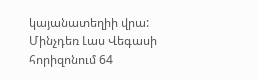կայանատեղիի վրա: Մինչդեռ Լաս Վեգասի հորիզոնում 64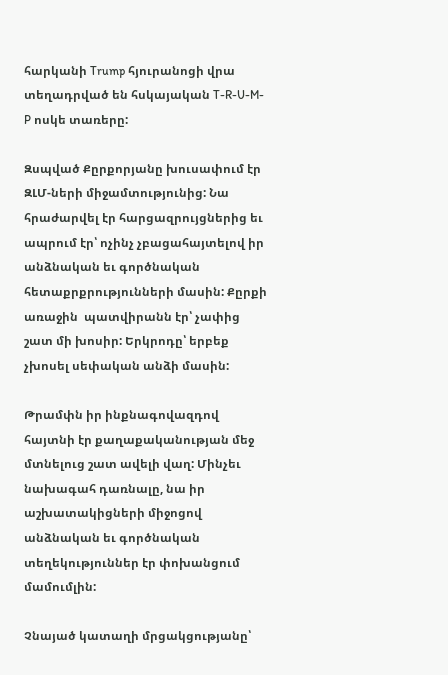հարկանի Trump հյուրանոցի վրա տեղադրված են հսկայական T-R-U-M-P ոսկե տառերը:

Զսպված Քըրքորյանը խուսափում էր ԶԼՄ-ների միջամտությունից: Նա հրաժարվել էր հարցազրույցներից եւ ապրում էր՝ ոչինչ չբացահայտելով իր անձնական եւ գործնական հետաքրքրությունների մասին: Քըրքի առաջին  պատվիրանն էր՝ չափից շատ մի խոսիր: Երկրոդը՝ երբեք չխոսել սեփական անձի մասին:

Թրամփն իր ինքնագովազդով հայտնի էր քաղաքականության մեջ մտնելուց շատ ավելի վաղ: Մինչեւ նախագահ դառնալը, նա իր աշխատակիցների միջոցով անձնական եւ գործնական տեղեկություններ էր փոխանցում մամումլին:

Չնայած կատաղի մրցակցությանը՝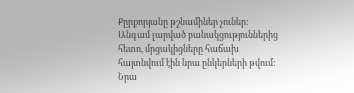Քըրքորյանը թշնամիներ չուներ: Անգամ լարված բանակցություններից հետո, մրցակիցները հաճախ հայտնվում էին նրա ընկերների թվում: Նրա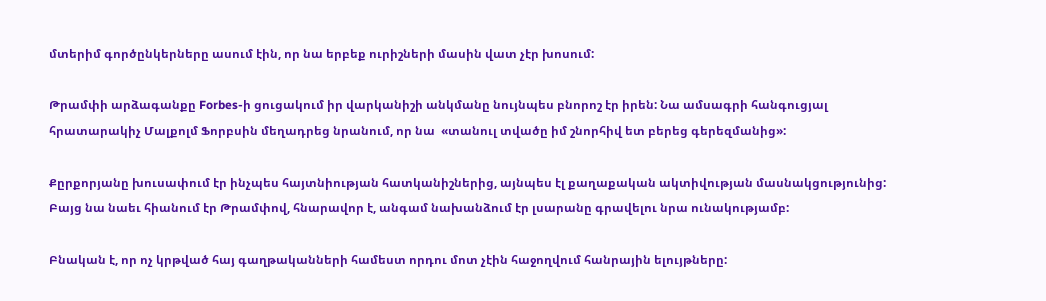մտերիմ գործընկերները ասում էին, որ նա երբեք ուրիշների մասին վատ չէր խոսում:

Թրամփի արձագանքը Forbes-ի ցուցակում իր վարկանիշի անկմանը նույնպես բնորոշ էր իրեն: Նա ամսագրի հանգուցյալ հրատարակիչ Մալքոլմ Ֆորբսին մեղադրեց նրանում, որ նա  «տանուլ տվածը իմ շնորհիվ ետ բերեց գերեզմանից»:

Քըրքորյանը խուսափում էր ինչպես հայտնիության հատկանիշներից, այնպես էլ քաղաքական ակտիվության մասնակցությունից: Բայց նա նաեւ հիանում էր Թրամփով, հնարավոր է, անգամ նախանձում էր լսարանը գրավելու նրա ունակությամբ:

Բնական է, որ ոչ կրթված հայ գաղթականների համեստ որդու մոտ չէին հաջողվում հանրային ելույթները: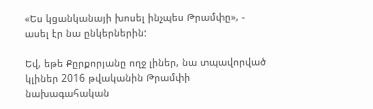«Ես կցանկանայի խոսել ինչպես Թրամփը», - ասել էր նա ընկերներին:

Եվ, եթե Քըրքորյանը ողջ լիներ, նա տպավորված կլիներ 2016 թվականին Թրամփի նախագահական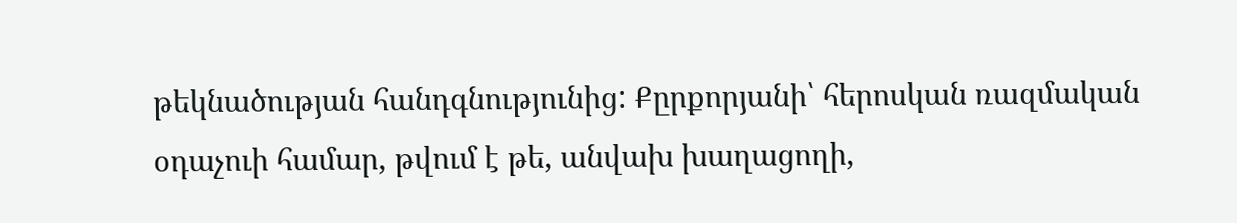թեկնածության հանդգնությունից: Քըրքորյանի՝ հերոսկան ռազմական օդաչուի համար, թվում է թե, անվախ խաղացողի,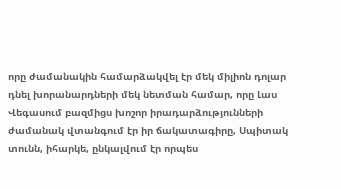որը ժամանակին համարձակվել էր մեկ միլիոն դոլար դնել խորանարդների մեկ նետման համար, որը Լաս Վեգասում բազմիցս խոշոր իրադարձությունների ժամանակ վտանգում էր իր ճակատագիրը, Սպիտակ տունն, իհարկե, ընկալվում էր որպես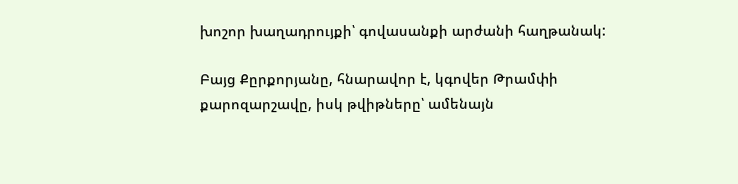խոշոր խաղադրույքի՝ գովասանքի արժանի հաղթանակ:

Բայց Քըրքորյանը, հնարավոր է, կգովեր Թրամփի քարոզարշավը, իսկ թվիթները՝ ամենայն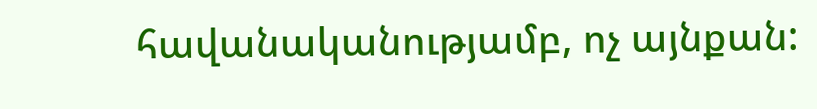հավանականությամբ, ոչ այնքան: